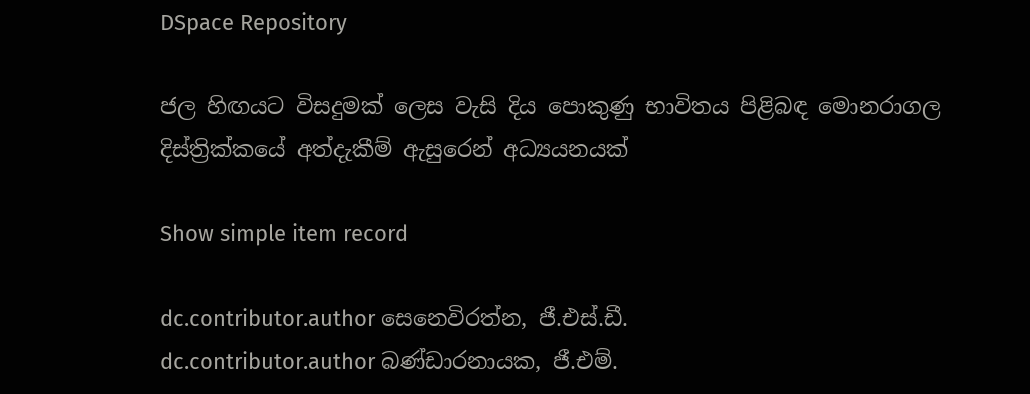DSpace Repository

ජල හිඟයට විසදුමක් ලෙස වැසි දිය පොකුණු භාවිතය පිළිබඳ මොනරාගල දිස්ත්‍රික්කයේ අත්දැකීම් ඇසුරෙන් අධ්‍යයනයක්

Show simple item record

dc.contributor.author සෙනෙවිරත්න, ජී.එස්.ඩී.
dc.contributor.author බණ්ඩාරනායක, ජී.එම්.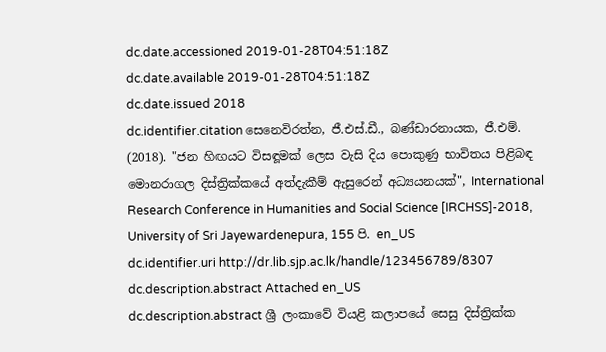dc.date.accessioned 2019-01-28T04:51:18Z
dc.date.available 2019-01-28T04:51:18Z
dc.date.issued 2018
dc.identifier.citation සෙනෙවිරත්න, ජී.එස්.ඩී., බණ්ඩාරනායක, ජී.එම්. (2018). "ජන හිඟයට විසඳූමක් ලෙස වැසි දිය පොකුණු භාවිතය පිළිබඳ මොනරාගල දිස්ත්‍රික්කයේ අත්දැකීම් ඇසුරෙන් අධ්‍යයනයක්", International Research Conference in Humanities and Social Science [IRCHSS]-2018, University of Sri Jayewardenepura, 155 පි. en_US
dc.identifier.uri http://dr.lib.sjp.ac.lk/handle/123456789/8307
dc.description.abstract Attached en_US
dc.description.abstract ශ්‍රී ලංකාවේ වියළි කලාපයේ සෙසු දිස්ත්‍රික්ක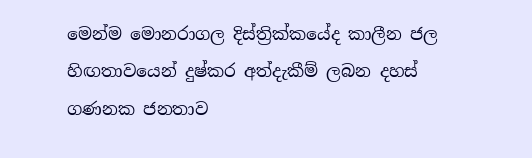මෙන්ම මොනරාගල දිස්ත්‍රික්කයේද කාලීන ජල හිඟතාවයෙන් දුෂ්කර අත්දැකීම් ලබන දහස් ගණනක ජනතාව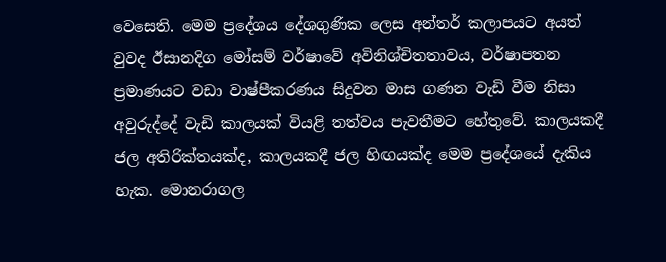වෙසෙති. මෙම ප්‍රදේශය දේශගුණික ලෙස අන්තර් කලාපයට අයත් වුවද ඊසානදිග මෝසම් වර්ෂාවේ අවිනිශ්චිතතාවය, වර්ෂාපතන ප්‍රමාණයට වඩා වාෂ්පීකරණය සිදුවන මාස ගණන වැඩි වීම නිසා අවුරුද්දේ වැඩි කාලයක් වියළි තත්වය පැවතීමට හේතුවේ. කාලයකදී ජල අතිරික්තයක්ද, කාලයකදී ජල හිඟයක්ද මෙම ප්‍රදේශයේ දැකිය හැක. මොනරාගල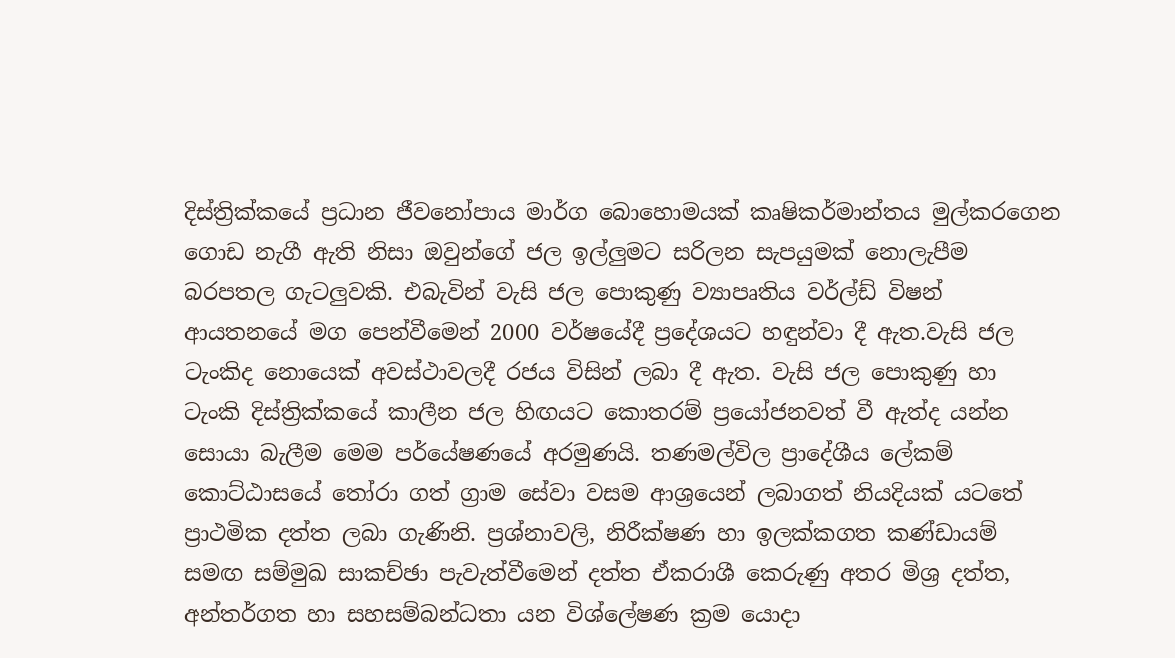දිස්ත්‍රික්කයේ ප්‍රධාන ජීවනෝපාය මාර්ග බොහොමයක් කෘෂිකර්මාන්තය මුල්කරගෙන ගොඩ නැගී ඇති නිසා ඔවුන්ගේ ජල ඉල්ලුමට සරිලන සැපයුමක් නොලැපීම බරපතල ගැටලුවකි. එබැවින් වැසි ජල පොකුණු ව්‍යාපෘතිය වර්ල්ඩ් විෂන් ආයතනයේ මග පෙන්වීමෙන් 2000 වර්ෂයේදී ප්‍රදේශයට හඳුන්වා දී ඇත.වැසි ජල ටැංකිද නොයෙක් අවස්ථාවලදී රජය විසින් ලබා දී ඇත. වැසි ජල පොකුණු හා ටැංකි දිස්ත්‍රික්කයේ කාලීන ජල හිඟයට කොතරම් ප්‍රයෝජනවත් වී ඇත්ද යන්න සොයා බැලීම මෙම පර්යේෂණයේ අරමුණයි. තණමල්විල ප්‍රාදේශීය ලේකම් කොට්ඨාසයේ තෝරා ගත් ග්‍රාම සේවා වසම ආශ්‍රයෙන් ලබාගත් නියදියක් යටතේ ප්‍රාථමික දත්ත ලබා ගැණිනි. ප්‍රශ්නාවලි, නිරීක්ෂණ හා ඉලක්කගත කණ්ඩායම් සමඟ සම්මුඛ සාකච්ඡා පැවැත්වීමෙන් දත්ත ඒකරාශී කෙරුණු අතර මිශ්‍ර දත්ත, අන්තර්ගත හා සහසම්බන්ධතා යන විශ්ලේෂණ ක්‍රම යොදා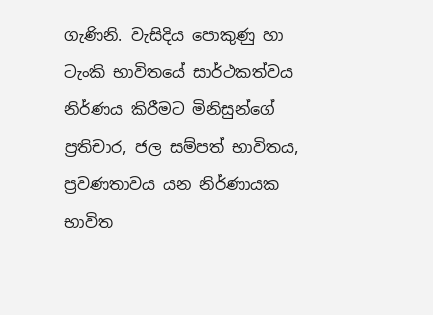ගැණිනි. වැසිදිය පොකුණු හා ටැංකි භාවිතයේ සාර්ථකත්වය නිර්ණය කිරීමට මිනිසුන්ගේ ප්‍රතිචාර, ජල සම්පත් භාවිතය, ප්‍රවණතාවය යන නිර්ණායක භාවිත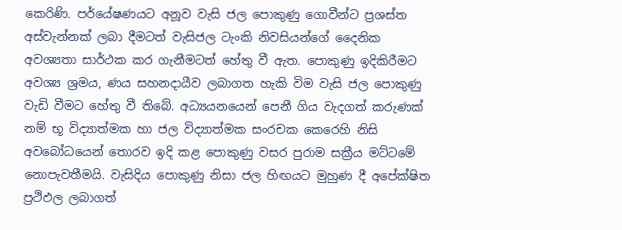කෙරිණි. පර්යේෂණයට අනූව වැසි ජල පොකුණු ගොවීන්ට ප්‍රශස්ත අස්වැන්නක් ලබා දීමටත් වැසිජල ටැංකි නිවසියන්ගේ දෛනික අවශ්‍යතා සාර්ථක කර ගැනීමටත් හේතු වී ඇත. පොකුණු ඉදිකිරීමට අවශ්‍ය ශ්‍රමය, ණය සහනදායීව ලබාගත හැකි විම වැසි ජල පොකුණු වැඩි වීමට හේතු වී තිබේ. අධ්‍යයනයෙන් පෙනී ගිය වැදගත් කරුණක් නම් භූ විද්‍යාත්මක හා ජල විද්‍යාත්මක සංරචක කෙරෙහි නිසි අවබෝධයෙන් තොරව ඉදි කළ පොකුණු වසර පුරාම සක්‍රීය මට්ටමේ නොපැවතීමයි. වැසිදිය පොකුණු නිසා ජල හිඟයට මුහුණ දී අපේක්ෂිත ප්‍රථිඵල ලබාගත්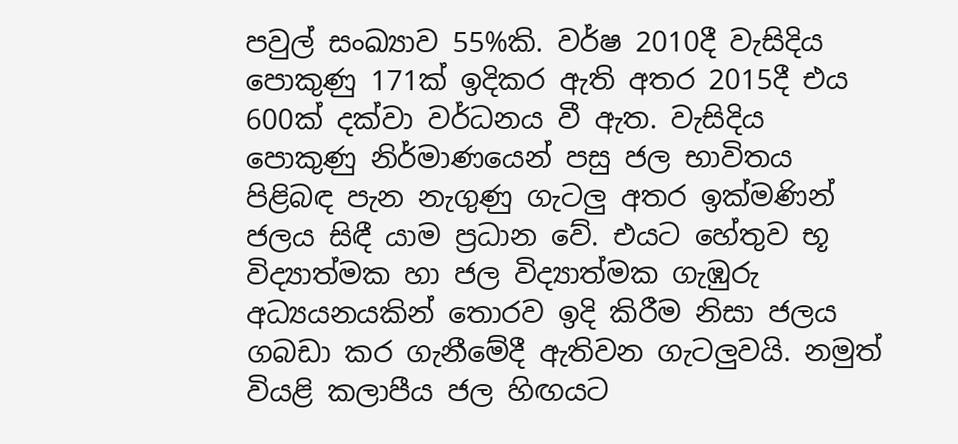පවුල් සංඛ්‍යාව 55%කි. වර්ෂ 2010දී වැසිදිය පොකුණු 171ක් ඉදිකර ඇති අතර 2015දී එය 600ක් දක්වා වර්ධනය වී ඇත. වැසිදිය පොකුණු නිර්මාණයෙන් පසු ජල භාවිතය පිළිබඳ පැන නැගුණු ගැටලු අතර ඉක්මණින් ජලය සිඳී යාම ප්‍රධාන වේ. එයට හේතුව භූ විද්‍යාත්මක හා ජල විද්‍යාත්මක ගැඹුරු අධ්‍යයනයකින් තොරව ඉදි කිරීම නිසා ජලය ගබඩා කර ගැනීමේදී ඇතිවන ගැටලුවයි. නමුත් වියළි කලාපීය ජල හිඟයට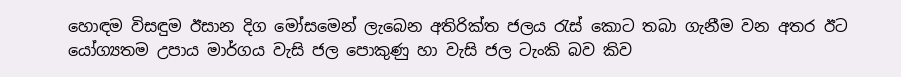හොඳම විසඳුම ඊසාන දිග මෝසමෙන් ලැබෙන අතිරික්ත ජලය රැස් කොට තබා ගැනීම වන අතර ඊට යෝග්‍යතම උපාය මාර්ගය වැසි ජල පොකුණු හා වැසි ජල ටැංකි බව කිව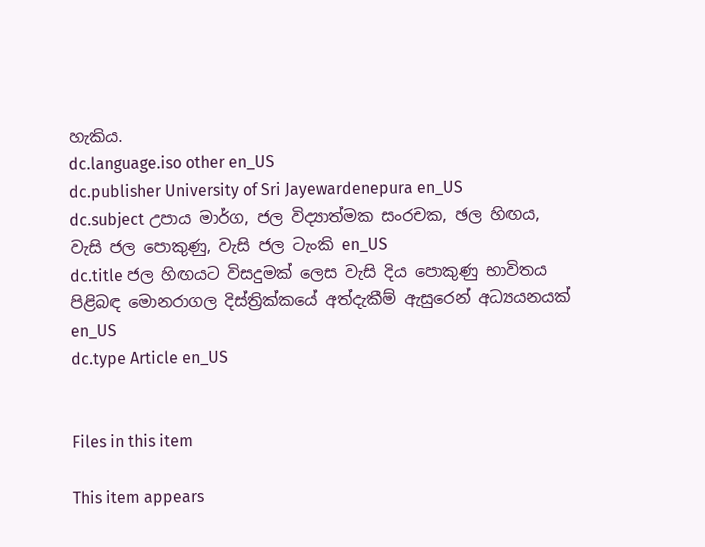හැකිය.
dc.language.iso other en_US
dc.publisher University of Sri Jayewardenepura en_US
dc.subject උපාය මාර්ග, ජල විද්‍යාත්මක සංරචක, ඡල හිඟය, වැසි ජල පොකුණු, වැසි ජල ටැංකි en_US
dc.title ජල හිඟයට විසදුමක් ලෙස වැසි දිය පොකුණු භාවිතය පිළිබඳ මොනරාගල දිස්ත්‍රික්කයේ අත්දැකීම් ඇසුරෙන් අධ්‍යයනයක් en_US
dc.type Article en_US


Files in this item

This item appears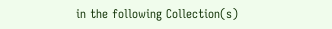in the following Collection(s)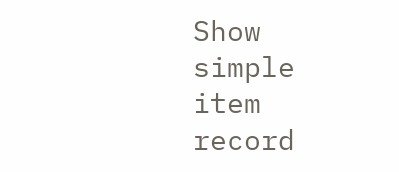Show simple item record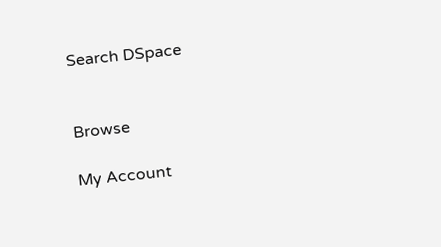Search DSpace


Browse

My Account